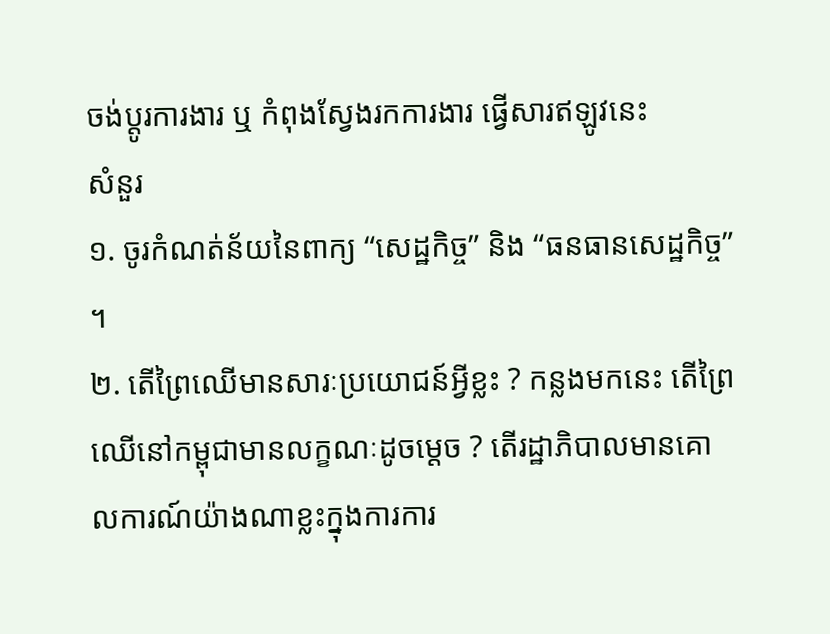ចង់ប្តូរការងារ ឬ កំពុងស្វែងរកការងារ ផ្វើសារឥឡូវនេះ
សំនួរ
១. ចូរកំណត់ន័យនៃពាក្យ “សេដ្ឋកិច្ច” និង “ធនធានសេដ្ឋកិច្ច” ។
២. តើព្រៃឈើមានសារៈប្រយោជន៍អ្វីខ្លះ ? កន្លងមកនេះ តើព្រៃឈើនៅកម្ពុជាមានលក្ខណៈដូចម្តេច ? តើរដ្ឋាភិបាលមានគោលការណ៍យ៉ាងណាខ្លះក្នុងការការ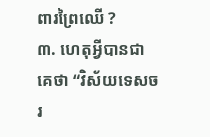ពារព្រៃឈើ ?
៣. ហេតុអ្វីបានជាគេថា “វិស័យទេសចរ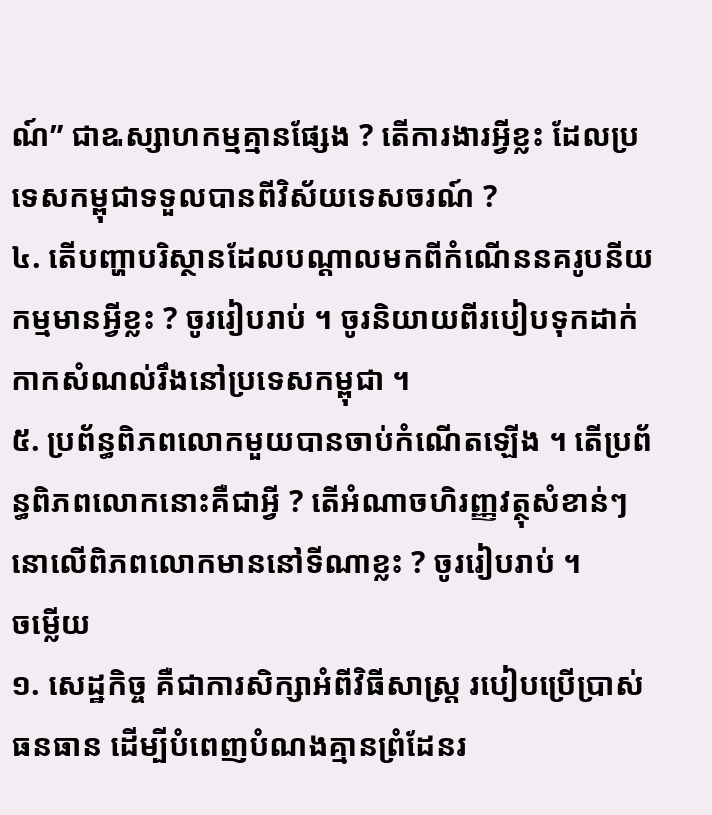ណ៍” ជាឩស្សាហកម្មគ្មានផ្សែង ? តើការងារអ្វីខ្លះ ដែលប្រទេសកម្ពុជាទទួលបានពីវិស័យទេសចរណ៍ ?
៤. តើបញ្ហាបរិស្ថានដែលបណ្តាលមកពីកំណើននគរូបនីយកម្មមានអ្វីខ្លះ ? ចូររៀបរាប់ ។ ចូរនិយាយពីរបៀបទុកដាក់កាកសំណល់រឹងនៅប្រទេសកម្ពុជា ។
៥. ប្រព័ន្ធពិភពលោកមួយបានចាប់កំណើតឡើង ។ តើប្រព័ន្ធពិភពលោកនោះគឺជាអ្វី ? តើអំណាចហិរញ្ញវត្ថុសំខាន់ៗនោលើពិភពលោកមាននៅទីណាខ្លះ ? ចូររៀបរាប់ ។
ចម្លើយ
១. សេដ្ឋកិច្ច គឺជាការសិក្សាអំពីវិធីសាស្រ្ត របៀបប្រើប្រាស់ធនធាន ដើម្បីបំពេញបំណងគ្មានព្រំដែនរ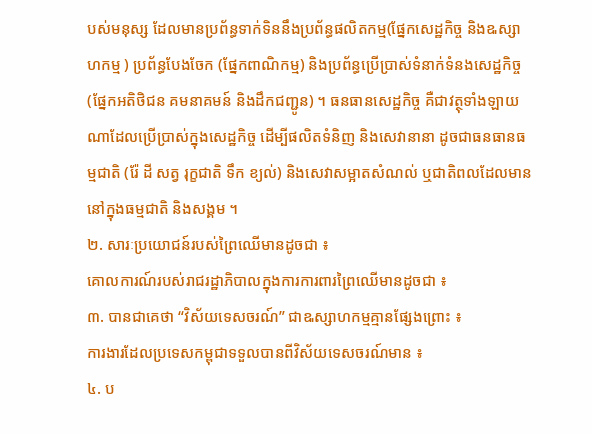បស់មនុស្ស ដែលមានប្រព័ន្ធទាក់ទិននឹងប្រព័ន្ធផលិតកម្ម(ផ្នែកសេដ្ឋកិច្ច និងឩស្សាហកម្ម ) ប្រព័ន្ធបែងចែក (ផ្នែកពាណិកម្ម) និងប្រព័ន្ធប្រើប្រាស់ទំនាក់ទំនងសេដ្ឋកិច្ច (ផ្នែកអតិថិជន គមនាគមន៍ និងដឹកជញ្ជូន) ។ ធនធានសេដ្ឋកិច្ច គឺជាវត្ថុទាំងឡាយណាដែលប្រើប្រាស់ក្នុងសេដ្ឋកិច្ច ដើម្បីផលិតទំនិញ និងសេវានានា ដូចជាធនធានធម្មជាតិ (រ៉ែ ដី សត្វ រុក្ខជាតិ ទឹក ខ្យល់) និងសេវាសម្អាតសំណល់ ឬជាតិពលដែលមាននៅក្នុងធម្មជាតិ និងសង្គម ។
២. សារៈប្រយោជន៍របស់ព្រៃឈើមានដូចជា ៖
គោលការណ៍របស់រាជរដ្ឋាភិបាលក្នុងការការពារព្រៃឈើមានដូចជា ៖
៣. បានជាគេថា “វិស័យទេសចរណ៍” ជាឩស្សាហកម្មគ្មានផ្សែងព្រោះ ៖
ការងារដែលប្រទេសកម្ពុជាទទួលបានពីវិស័យទេសចរណ៍មាន ៖
៤. ប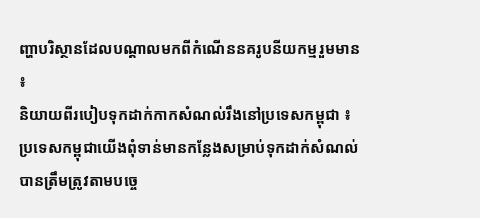ញ្ហាបរិស្ថានដែលបណ្តាលមកពីកំណើននគរូបនីយកម្មរួមមាន ៖
និយាយពីរបៀបទុកដាក់កាកសំណល់រឹងនៅប្រទេសកម្ពុជា ៖ ប្រទេសកម្ពុជាយើងពុំទាន់មានកន្លែងសម្រាប់ទុកដាក់សំណល់បានត្រឹមត្រូវតាមបច្ចេ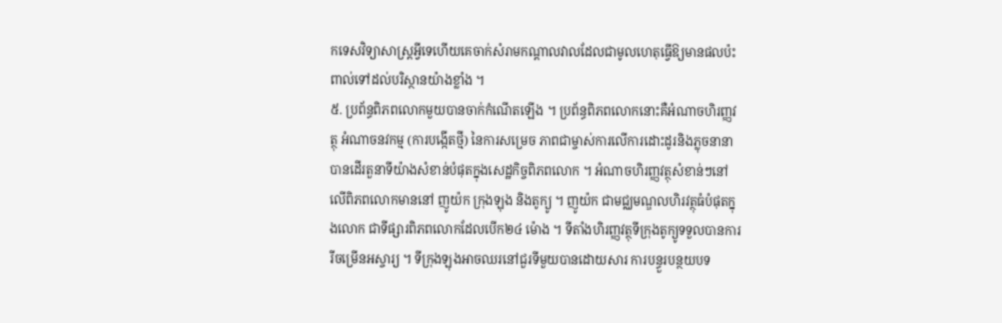កទេសវិទ្យាសាស្រ្តអ្វីទេហើយគេចាក់សំរាមកណ្តាលវាលដែលជាមូលហេតុធ្វើឱ្យមានផលប៉ះពាល់ទៅដល់បរិស្ថានយ៉ាងខ្លាំង ។
៥. ប្រព័ន្ធពិភពលោកមួយបានចាក់កំណើតឡើង ។ ប្រព័ន្ធពិភពលោកនោះគឺអំណាចហិរញ្ញវត្ថុ អំណាចនវកម្ម (ការបង្កើតថ្មី) នៃការសម្រេច ភាពជាម្ចាស់ការលើការដោះដូរនិងភ្លុចនានាបានដើរតួនាទីយ៉ាងសំខាន់បំផុតក្នុងសេដ្ឋកិច្ចពិភពលោក ។ អំណាចហិរញ្ញវត្ថុសំខាន់ៗនៅលើពិភពលោកមាននៅ ញូយ៉ក ក្រុងឡុង និងតូក្យូ ។ ញូយ៉ក ជាមជ្ឈមណ្ឌលហិរវត្ថុធំបំផុតក្នុងលោក ជាទីផ្សារពិភពលោកដែលបើក២៤ ម៉ោង ។ ទីតាំងហិរញ្ញវត្ថុទីក្រុងតូក្យូទទួលបានការរីចម្រើនអស្ចារ្យ ។ ទីក្រុងឡុងអាចឈរនៅជួរទីមួយបានដោយសារ ការបន្ធួរបន្ថយបទ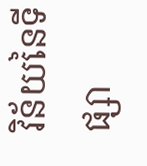វិន័យនៃទីផ្សា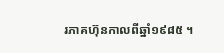រភាគហ៊ុនកាលពីឆ្នាំ១៩៨៥ ។